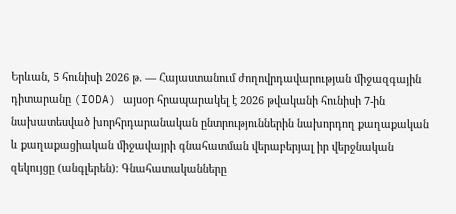Երևան, 5 հունիսի 2026 թ. — Հայաստանում ժողովրդավարության միջազգային դիտարանը (IODA) այսօր հրապարակել է 2026 թվականի հունիսի 7-ին նախատեսված խորհրդարանական ընտրություններին նախորդող քաղաքական և քաղաքացիական միջավայրի գնահատման վերաբերյալ իր վերջնական զեկույցը (անգլերեն)։ Գնահատականները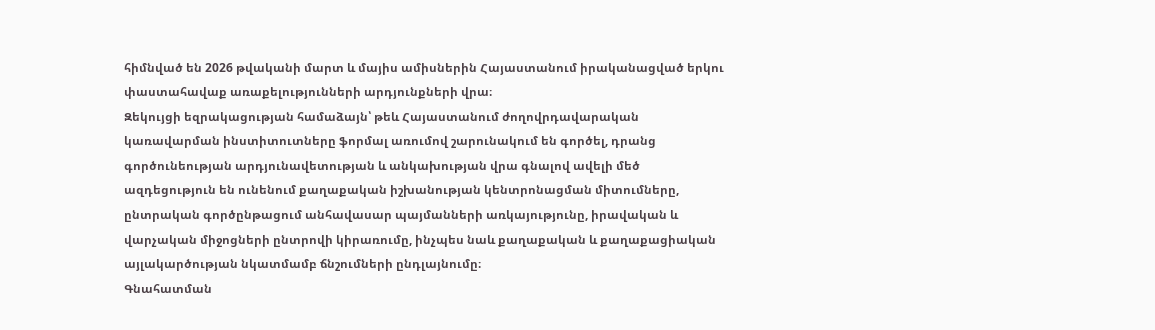հիմնված են 2026 թվականի մարտ և մայիս ամիսներին Հայաստանում իրականացված երկու փաստահավաք առաքելությունների արդյունքների վրա։
Զեկույցի եզրակացության համաձայն՝ թեև Հայաստանում ժողովրդավարական կառավարման ինստիտուտները ֆորմալ առումով շարունակում են գործել, դրանց գործունեության արդյունավետության և անկախության վրա գնալով ավելի մեծ ազդեցություն են ունենում քաղաքական իշխանության կենտրոնացման միտումները, ընտրական գործընթացում անհավասար պայմանների առկայությունը, իրավական և վարչական միջոցների ընտրովի կիրառումը, ինչպես նաև քաղաքական և քաղաքացիական այլակարծության նկատմամբ ճնշումների ընդլայնումը։
Գնահատման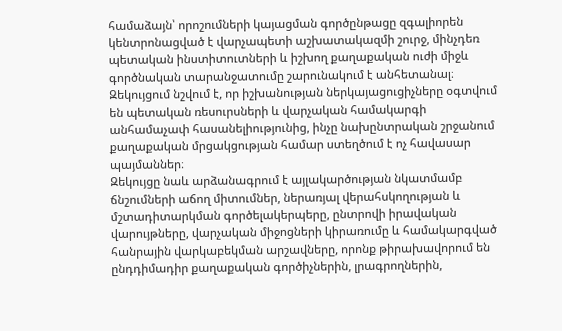համաձայն՝ որոշումների կայացման գործընթացը զգալիորեն կենտրոնացված է վարչապետի աշխատակազմի շուրջ, մինչդեռ պետական ինստիտուտների և իշխող քաղաքական ուժի միջև գործնական տարանջատումը շարունակում է անհետանալ։ Զեկույցում նշվում է, որ իշխանության ներկայացուցիչները օգտվում են պետական ռեսուրսների և վարչական համակարգի անհամաչափ հասանելիությունից, ինչը նախընտրական շրջանում քաղաքական մրցակցության համար ստեղծում է ոչ հավասար պայմաններ։
Զեկույցը նաև արձանագրում է այլակարծության նկատմամբ ճնշումների աճող միտումներ, ներառյալ վերահսկողության և մշտադիտարկման գործելակերպերը, ընտրովի իրավական վարույթները, վարչական միջոցների կիրառումը և համակարգված հանրային վարկաբեկման արշավները, որոնք թիրախավորում են ընդդիմադիր քաղաքական գործիչներին, լրագրողներին,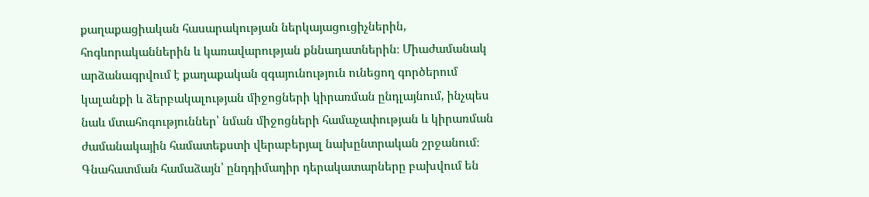քաղաքացիական հասարակության ներկայացուցիչներին, հոգևորականներին և կառավարության քննադատներին։ Միաժամանակ արձանագրվում է քաղաքական զգայունություն ունեցող գործերում կալանքի և ձերբակալության միջոցների կիրառման ընդլայնում, ինչպես նաև մտահոգություններ՝ նման միջոցների համաչափության և կիրառման ժամանակային համատեքստի վերաբերյալ նախընտրական շրջանում։
Գնահատման համաձայն՝ ընդդիմադիր դերակատարները բախվում են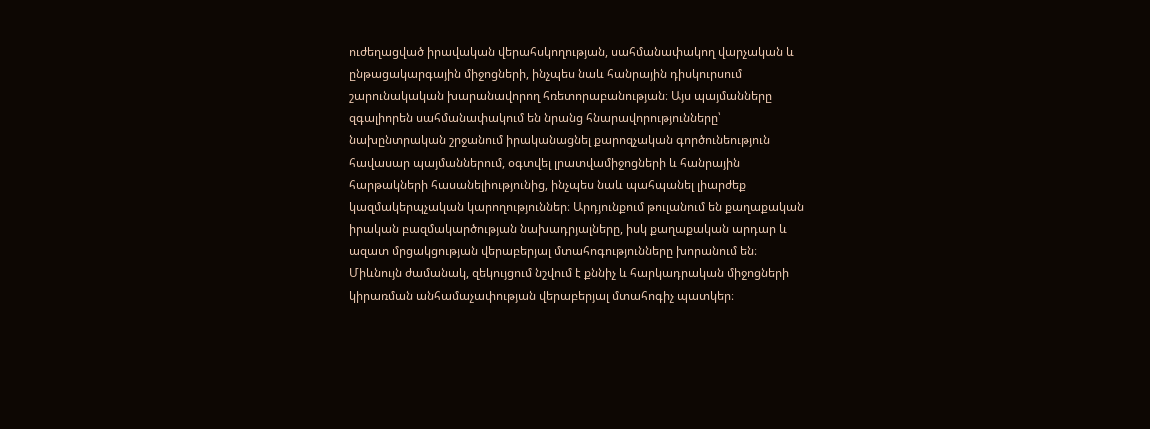ուժեղացված իրավական վերահսկողության, սահմանափակող վարչական և ընթացակարգային միջոցների, ինչպես նաև հանրային դիսկուրսում շարունակական խարանավորող հռետորաբանության։ Այս պայմանները զգալիորեն սահմանափակում են նրանց հնարավորությունները՝ նախընտրական շրջանում իրականացնել քարոզչական գործունեություն հավասար պայմաններում, օգտվել լրատվամիջոցների և հանրային հարթակների հասանելիությունից, ինչպես նաև պահպանել լիարժեք կազմակերպչական կարողություններ։ Արդյունքում թուլանում են քաղաքական իրական բազմակարծության նախադրյալները, իսկ քաղաքական արդար և ազատ մրցակցության վերաբերյալ մտահոգությունները խորանում են։
Միևնույն ժամանակ, զեկույցում նշվում է քննիչ և հարկադրական միջոցների կիրառման անհամաչափության վերաբերյալ մտահոգիչ պատկեր։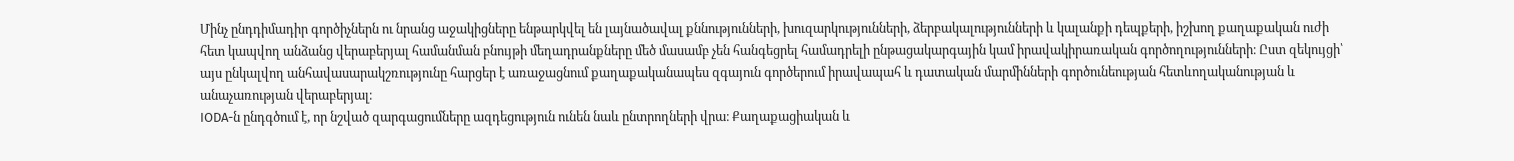Մինչ ընդդիմադիր գործիչներն ու նրանց աջակիցները ենթարկվել են լայնածավալ քննությունների, խուզարկությունների, ձերբակալությունների և կալանքի դեպքերի, իշխող քաղաքական ուժի հետ կապվող անձանց վերաբերյալ համանման բնույթի մեղադրանքները մեծ մասամբ չեն հանգեցրել համադրելի ընթացակարգային կամ իրավակիրառական գործողությունների։ Ըստ զեկույցի՝ այս ընկալվող անհավասարակշռությունը հարցեր է առաջացնում քաղաքականապես զգայուն գործերում իրավապահ և դատական մարմինների գործունեության հետևողականության և անաչառության վերաբերյալ։
IODA-ն ընդգծում է, որ նշված զարգացումները ազդեցություն ունեն նաև ընտրողների վրա։ Քաղաքացիական և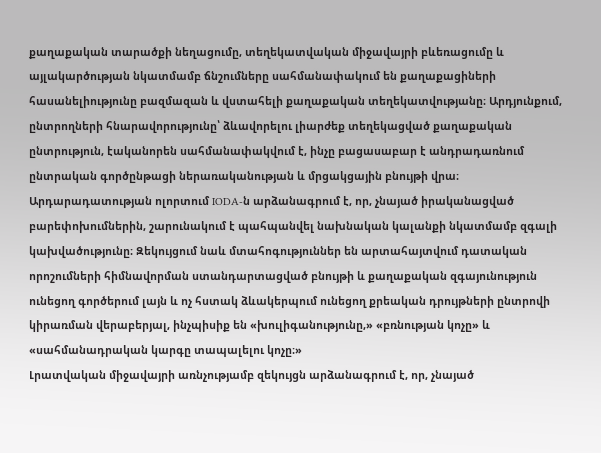քաղաքական տարածքի նեղացումը, տեղեկատվական միջավայրի բևեռացումը և այլակարծության նկատմամբ ճնշումները սահմանափակում են քաղաքացիների հասանելիությունը բազմազան և վստահելի քաղաքական տեղեկատվությանը։ Արդյունքում, ընտրողների հնարավորությունը՝ ձևավորելու լիարժեք տեղեկացված քաղաքական ընտրություն, էականորեն սահմանափակվում է, ինչը բացասաբար է անդրադառնում ընտրական գործընթացի ներառականության և մրցակցային բնույթի վրա։
Արդարադատության ոլորտում IODA-ն արձանագրում է, որ, չնայած իրականացված բարեփոխումներին, շարունակում է պահպանվել նախնական կալանքի նկատմամբ զգալի կախվածությունը։ Զեկույցում նաև մտահոգություններ են արտահայտվում դատական որոշումների հիմնավորման ստանդարտացված բնույթի և քաղաքական զգայունություն ունեցող գործերում լայն և ոչ հստակ ձևակերպում ունեցող քրեական դրույթների ընտրովի կիրառման վերաբերյալ, ինչպիսիք են «խուլիգանությունը,» «բռնության կոչը» և «սահմանադրական կարգը տապալելու կոչը։»
Լրատվական միջավայրի առնչությամբ զեկույցն արձանագրում է, որ, չնայած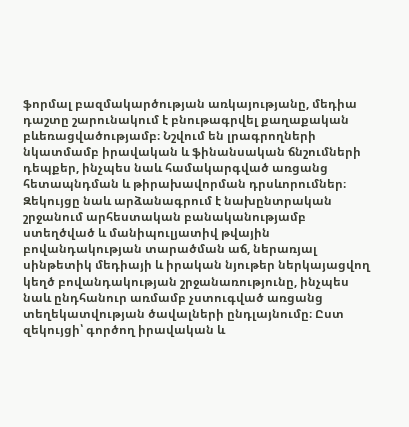ֆորմալ բազմակարծության առկայությանը, մեդիա դաշտը շարունակում է բնութագրվել քաղաքական բևեռացվածությամբ։ Նշվում են լրագրողների նկատմամբ իրավական և ֆինանսական ճնշումների դեպքեր, ինչպես նաև համակարգված առցանց հետապնդման և թիրախավորման դրսևորումներ։ Զեկույցը նաև արձանագրում է նախընտրական շրջանում արհեստական բանականությամբ ստեղծված և մանիպուլյատիվ թվային բովանդակության տարածման աճ, ներառյալ սինթետիկ մեդիայի և իրական նյութեր ներկայացվող կեղծ բովանդակության շրջանառությունը, ինչպես նաև ընդհանուր առմամբ չստուգված առցանց տեղեկատվության ծավալների ընդլայնումը։ Ըստ զեկույցի՝ գործող իրավական և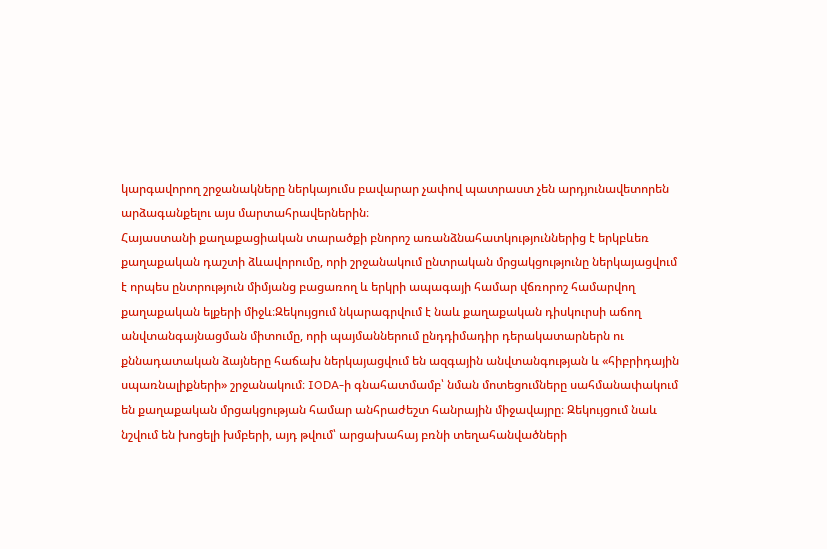կարգավորող շրջանակները ներկայումս բավարար չափով պատրաստ չեն արդյունավետորեն արձագանքելու այս մարտահրավերներին։
Հայաստանի քաղաքացիական տարածքի բնորոշ առանձնահատկություններից է երկբևեռ քաղաքական դաշտի ձևավորումը, որի շրջանակում ընտրական մրցակցությունը ներկայացվում է որպես ընտրություն միմյանց բացառող և երկրի ապագայի համար վճռորոշ համարվող քաղաքական ելքերի միջև։Զեկույցում նկարագրվում է նաև քաղաքական դիսկուրսի աճող անվտանգայնացման միտումը, որի պայմաններում ընդդիմադիր դերակատարներն ու քննադատական ձայները հաճախ ներկայացվում են ազգային անվտանգության և «հիբրիդային սպառնալիքների» շրջանակում։ IODA-ի գնահատմամբ՝ նման մոտեցումները սահմանափակում են քաղաքական մրցակցության համար անհրաժեշտ հանրային միջավայրը։ Զեկույցում նաև նշվում են խոցելի խմբերի, այդ թվում՝ արցախահայ բռնի տեղահանվածների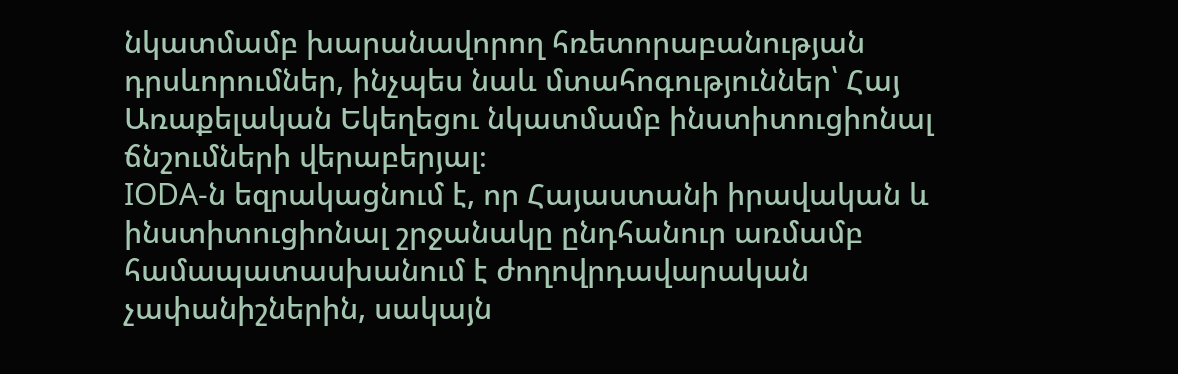նկատմամբ խարանավորող հռետորաբանության դրսևորումներ, ինչպես նաև մտահոգություններ՝ Հայ Առաքելական Եկեղեցու նկատմամբ ինստիտուցիոնալ ճնշումների վերաբերյալ։
IODA-ն եզրակացնում է, որ Հայաստանի իրավական և ինստիտուցիոնալ շրջանակը ընդհանուր առմամբ համապատասխանում է ժողովրդավարական չափանիշներին, սակայն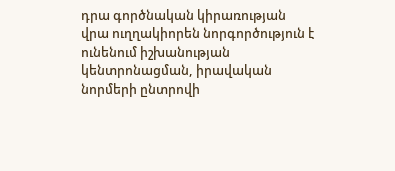դրա գործնական կիրառության վրա ուղղակիորեն նորգործություն է ունենում իշխանության կենտրոնացման, իրավական նորմերի ընտրովի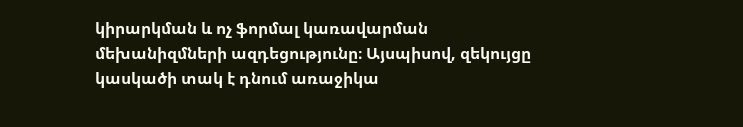կիրարկման և ոչ ֆորմալ կառավարման մեխանիզմների ազդեցությունը։ Այսպիսով, զեկույցը կասկածի տակ է դնում առաջիկա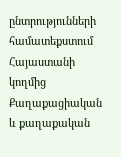ընտրությունների համատեքստում Հայաստանի կողմից Քաղաքացիական և քաղաքական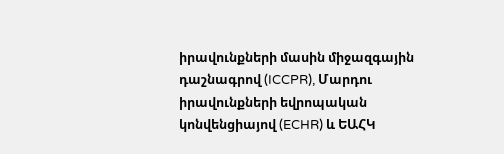իրավունքների մասին միջազգային դաշնագրով (ICCPR), Մարդու իրավունքների եվրոպական կոնվենցիայով (ECHR) և ԵԱՀԿ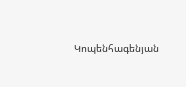Կոպենհագենյան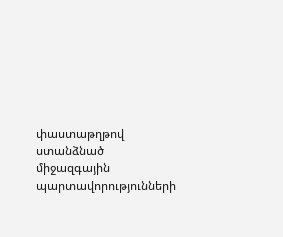փաստաթղթով ստանձնած միջազգային պարտավորությունների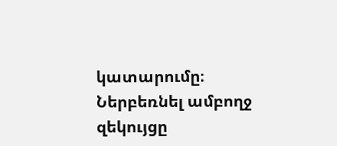կատարումը։
Ներբեռնել ամբողջ զեկույցը